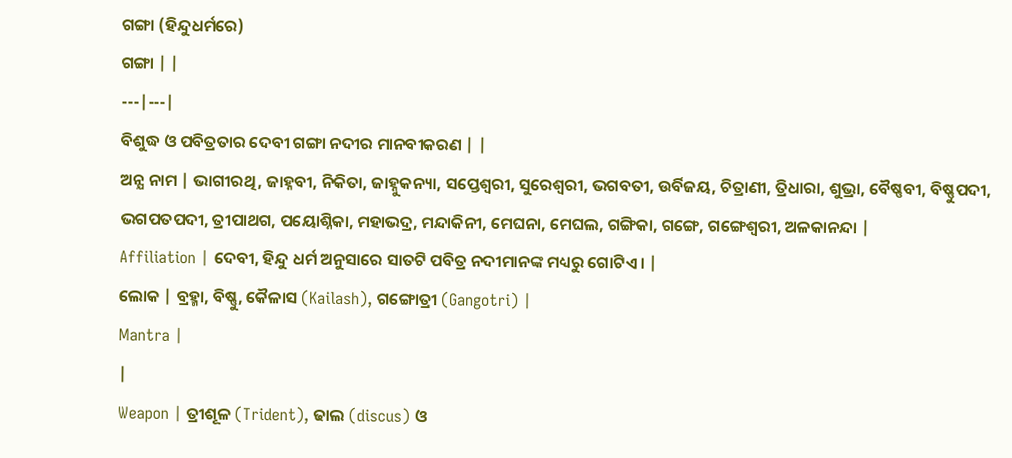ଗଙ୍ଗା (ହିନ୍ଦୁଧର୍ମରେ)
ଗଙ୍ଗା | |
---|---|
ବିଶୁଦ୍ଧ ଓ ପବିତ୍ରତାର ଦେବୀ ଗଙ୍ଗା ନଦୀର ମାନବୀକରଣ | |
ଅନ୍ଯ ନାମ | ଭାଗୀରଥି, ଜାହ୍ନବୀ, ନିକିତା, ଜାହ୍ନୁକନ୍ୟା, ସପ୍ତେଶ୍ୱରୀ, ସୁରେଶ୍ୱରୀ, ଭଗବତୀ, ଉର୍ବିଜୟ, ଚିତ୍ରାଣୀ, ତ୍ରିଧାରା, ଶୁଭ୍ରା, ବୈଷ୍ଣବୀ, ବିଷ୍ଣୁପଦୀ, ଭଗପତପଦୀ, ତ୍ରୀପାଥଗ, ପୟୋଶ୍ନିକା, ମହାଭଦ୍ର, ମନ୍ଦାକିନୀ, ମେଘନା, ମେଘଲ, ଗଙ୍ଗିକା, ଗଙ୍ଗେ, ଗଙ୍ଗେଶ୍ୱରୀ, ଅଳକାନନ୍ଦା |
Affiliation | ଦେବୀ, ହିନ୍ଦୁ ଧର୍ମ ଅନୁସାରେ ସାତଟି ପବିତ୍ର ନଦୀମାନଙ୍କ ମଧ୍ୟରୁ ଗୋଟିଏ । |
ଲୋକ | ବ୍ରହ୍ମା, ବିଷ୍ଣୁ, କୈଳାସ (Kailash), ଗଙ୍ଗୋତ୍ରୀ (Gangotri) |
Mantra |
|
Weapon | ତ୍ରୀଶୂଳ (Trident), ଢାଲ (discus) ଓ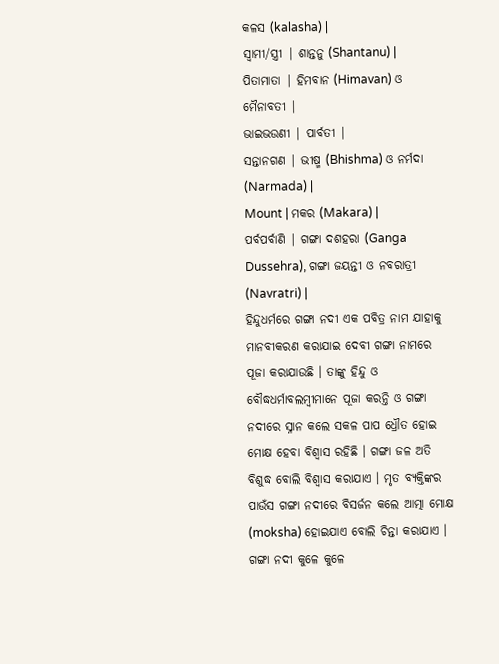କଳସ (kalasha) |
ସ୍ୱାମୀ/ସ୍ତ୍ରୀ | ଶାନ୍ତନୁ (Shantanu) |
ପିତାମାତା | ହିମବାନ (Himavan) ଓ ମୈନାବତୀ |
ଭାଇଭଉଣୀ | ପାର୍ବତୀ |
ସନ୍ତାନଗଣ | ଭୀଷ୍ମ (Bhishma) ଓ ନର୍ମଦା (Narmada) |
Mount | ମକର (Makara) |
ପର୍ବପର୍ବାଣି | ଗଙ୍ଗା ଦଶହରା (Ganga Dussehra), ଗଙ୍ଗା ଜୟନ୍ତୀ ଓ ନବରାତ୍ରୀ (Navratri) |
ହିନ୍ଦୁଧର୍ମରେ ଗଙ୍ଗା ନଦୀ ଏକ ପବିତ୍ର ନାମ ଯାହାକୁ ମାନବୀକରଣ କରାଯାଇ ଦେବୀ ଗଙ୍ଗା ନାମରେ ପୂଜା କରାଯାଉଛି । ତାଙ୍କୁ ହିନ୍ଦୁ ଓ ବୌଦ୍ଧଧର୍ମାବଲମ୍ବୀମାନେ ପୂଜା କରନ୍ତି ଓ ଗଙ୍ଗା ନଦୀରେ ସ୍ନାନ କଲେ ସକଳ ପାପ ଧ୍ରୌତ ହୋଇ ମୋକ୍ଷ ହେବା ବିଶ୍ୱାସ ରହିଛି । ଗଙ୍ଗା ଜଳ ଅତି ବିଶୁଦ୍ଧ ବୋଲି ବିଶ୍ୱାସ କରାଯାଏ । ମୃତ ବ୍ୟକ୍ତିଙ୍କର ପାଉଁସ ଗଙ୍ଗା ନଦୀରେ ବିସର୍ଜନ କଲେ ଆତ୍ମା ମୋକ୍ଷ (moksha) ହୋଇଯାଏ ବୋଲି ଚିନ୍ତା କରାଯାଏ ।
ଗଙ୍ଗା ନଦୀ କୁଳେ କୁଳେ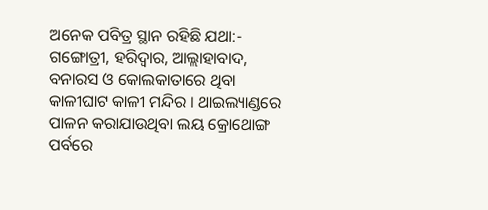ଅନେକ ପବିତ୍ର ସ୍ଥାନ ରହିଛି ଯଥା:- ଗଙ୍ଗୋତ୍ରୀ, ହରିଦ୍ୱାର, ଆଲ୍ଲାହାବାଦ, ବନାରସ ଓ କୋଲକାତାରେ ଥିବା କାଳୀଘାଟ କାଳୀ ମନ୍ଦିର । ଥାଇଲ୍ୟାଣ୍ଡରେ ପାଳନ କରାଯାଉଥିବା ଲୟ କ୍ରୋଥୋଙ୍ଗ ପର୍ବରେ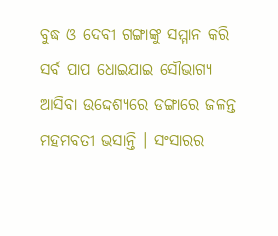ବୁଦ୍ଧ ଓ ଦେବୀ ଗଙ୍ଗାଙ୍କୁ ସମ୍ମାନ କରି ସର୍ବ ପାପ ଧୋଇଯାଇ ସୌଭାଗ୍ୟ ଆସିବା ଉଦ୍ଦେଶ୍ୟରେ ଡଙ୍ଗାରେ ଜଳନ୍ତ ମହମବତୀ ଭସାନ୍ତି । ସଂସାରର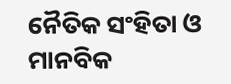ନୈତିକ ସଂହିତା ଓ ମାନବିକ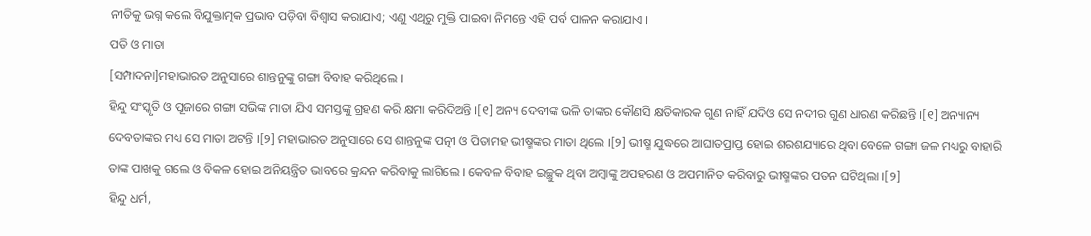ନୀତିକୁ ଭଗ୍ନ କଲେ ବିଯୁକ୍ତାତ୍ମକ ପ୍ରଭାବ ପଡ଼ିବା ବିଶ୍ୱାସ କରାଯାଏ; ଏଣୁ ଏଥିରୁ ମୁକ୍ତି ପାଇବା ନିମନ୍ତେ ଏହି ପର୍ବ ପାଳନ କରାଯାଏ ।
ପତି ଓ ମାତା
[ସମ୍ପାଦନା]ମହାଭାରତ ଅନୁସାରେ ଶାନ୍ତନୁଙ୍କୁ ଗଙ୍ଗା ବିବାହ କରିଥିଲେ ।
ହିନ୍ଦୁ ସଂସ୍କୃତି ଓ ପୂଜାରେ ଗଙ୍ଗା ସଭିଙ୍କ ମାତା ଯିଏ ସମସ୍ତଙ୍କୁ ଗ୍ରହଣ କରି କ୍ଷମା କରିଦିଅନ୍ତି ।[୧] ଅନ୍ୟ ଦେବୀଙ୍କ ଭଳି ତାଙ୍କର କୌଣସି କ୍ଷତିକାରକ ଗୁଣ ନାହିଁ ଯଦିଓ ସେ ନଦୀର ଗୁଣ ଧାରଣ କରିଛନ୍ତି ।[୧] ଅନ୍ୟାନ୍ୟ ଦେବତାଙ୍କର ମଧ୍ୟ ସେ ମାତା ଅଟନ୍ତି ।[୨] ମହାଭାରତ ଅନୁସାରେ ସେ ଶାନ୍ତନୁଙ୍କ ପତ୍ନୀ ଓ ପିତାମହ ଭୀଷ୍ମଙ୍କର ମାତା ଥିଲେ ।[୨] ଭୀଷ୍ମ ଯୁଦ୍ଧରେ ଆଘାତପ୍ରାପ୍ତ ହୋଇ ଶରଶଯ୍ୟାରେ ଥିବା ବେଳେ ଗଙ୍ଗା ଜଳ ମଧ୍ୟରୁ ବାହାରି ତାଙ୍କ ପାଖକୁ ଗଲେ ଓ ବିକଳ ହୋଇ ଅନିୟନ୍ତ୍ରିତ ଭାବରେ କ୍ରନ୍ଦନ କରିବାକୁ ଲାଗିଲେ । କେବଳ ବିବାହ ଇଚ୍ଛୁକ ଥିବା ଅମ୍ବାଙ୍କୁ ଅପହରଣ ଓ ଅପମାନିତ କରିବାରୁ ଭୀଷ୍ମଙ୍କର ପତନ ଘଟିଥିଲା ।[୨]
ହିନ୍ଦୁ ଧର୍ମ,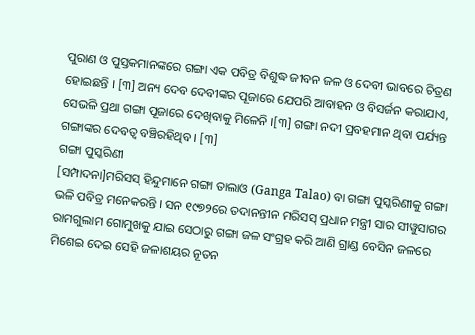ପୁରାଣ ଓ ପୁସ୍ତକମାନଙ୍କରେ ଗଙ୍ଗା ଏକ ପବିତ୍ର ବିଶୁଦ୍ଧ ଜୀବନ ଜଳ ଓ ଦେବୀ ଭାବରେ ଚିତ୍ରଣ ହୋଇଛନ୍ତି । [୩] ଅନ୍ୟ ଦେବ ଦେବୀଙ୍କର ପୂଜାରେ ଯେପରି ଆବାହନ ଓ ବିସର୍ଜନ କରାଯାଏ, ସେଭଳି ପ୍ରଥା ଗଙ୍ଗା ପୂଜାରେ ଦେଖିବାକୁ ମିଳେନି ।[୩] ଗଙ୍ଗା ନଦୀ ପ୍ରବହମାନ ଥିବା ପର୍ଯ୍ୟନ୍ତ ଗଙ୍ଗାଙ୍କର ଦେବତ୍ୱ ବଞ୍ଚିରହିଥିବ । [୩]
ଗଙ୍ଗା ପୁସ୍କରିଣୀ
[ସମ୍ପାଦନା]ମରିସସ୍ ହିନ୍ଦୁମାନେ ଗଙ୍ଗା ତାଲାଓ (Ganga Talao) ବା ଗଙ୍ଗା ପୁସ୍କରିଣୀକୁ ଗଙ୍ଗା ଭଳି ପବିତ୍ର ମନେକରନ୍ତି । ସନ ୧୯୭୨ରେ ତଦାନନ୍ତୀନ ମରିସସ୍ ପ୍ରଧାନ ମନ୍ତ୍ରୀ ସାର ସୀୱୁସାଗର ରାମଗୁଲାମ ଗୋମୁଖକୁ ଯାଇ ସେଠାରୁ ଗଙ୍ଗା ଜଳ ସଂଗ୍ରହ କରି ଆଣି ଗ୍ରାଣ୍ଡ ବେସିନ ଜଳରେ ମିଶେଇ ଦେଇ ସେହି ଜଳାଶୟର ନୂତନ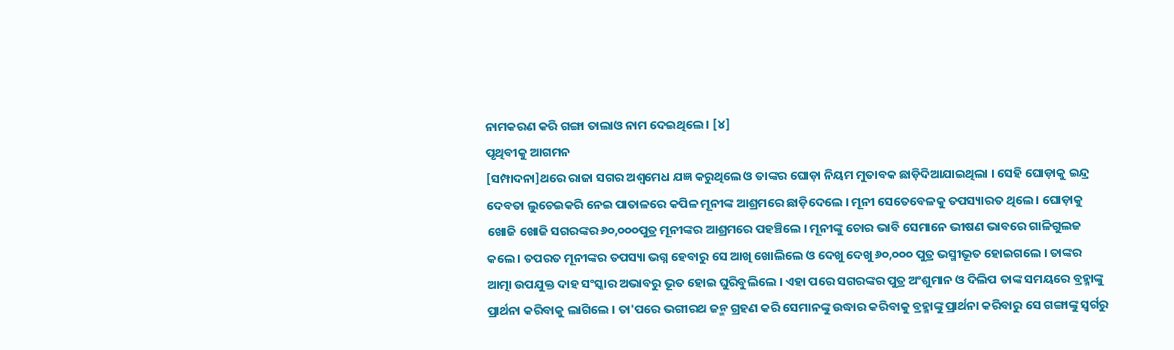ନାମକରଣ କରି ଗଙ୍ଗା ତାଲାଓ ନାମ ଦେଇଥିଲେ । [୪]
ପୃଥିବୀକୁ ଆଗମନ
[ସମ୍ପାଦନା]ଥରେ ରାଜା ସଗର ଅଶ୍ୱମେଧ ଯଜ୍ଞ କରୁଥିଲେ ଓ ତାଙ୍କର ଘୋଡ଼ା ନିୟମ ମୁତାବକ ଛାଡ଼ିଦିଆଯାଇଥିଲା । ସେହି ଘୋଡ଼ାକୁ ଇନ୍ଦ୍ର ଦେବତା ଲୁଚେଇକରି ନେଇ ପାତାଳରେ କପିଳ ମୂନୀଙ୍କ ଆଶ୍ରମରେ ଛାଡ଼ିଦେଲେ । ମୂନୀ ସେତେବେଳକୁ ତପସ୍ୟାରତ ଥିଲେ । ଘୋଡ଼ାକୁ ଖୋଜି ଖୋଜି ସଗରଙ୍କର ୬୦,୦୦୦ପୁତ୍ର ମୂନୀଙ୍କର ଆଶ୍ରମରେ ପହଞ୍ଚିଲେ । ମୂନୀଙ୍କୁ ଚୋର ଭାବି ସେମାନେ ଭୀଷଣ ଭାବରେ ଗାଳିଗୁଲଜ କଲେ । ତପରତ ମୂନୀଙ୍କର ତପସ୍ୟା ଭଗ୍ନ ହେବାରୁ ସେ ଆଖି ଖୋଲିଲେ ଓ ଦେଖୁ ଦେଖୁ ୬୦,୦୦୦ ପୁତ୍ର ଭସ୍ମୀଭୂତ ହୋଇଗଲେ । ତାଙ୍କର ଆତ୍ମା ଉପଯୁକ୍ତ ଦାହ ସଂସ୍କାର ଅଭାବରୁ ଭୂତ ହୋଇ ଘୁରିବୁଲିଲେ । ଏହା ପରେ ସଗରଙ୍କର ପୁତ୍ର ଅଂଶୁମାନ ଓ ଦିଲିପ ତାଙ୍କ ସମୟରେ ବ୍ରହ୍ମାଙ୍କୁ ପ୍ରାର୍ଥନା କରିବାକୁ ଲାଗିଲେ । ତା'ପରେ ଭଗୀରଥ ଜନ୍ମ ଗ୍ରହଣ କରି ସେମାନଙ୍କୁ ଉଦ୍ଧାର କରିବାକୁ ବ୍ରହ୍ମାଙ୍କୁ ପ୍ରାର୍ଥନା କରିବାରୁ ସେ ଗଙ୍ଗାଙ୍କୁ ସ୍ୱର୍ଗରୁ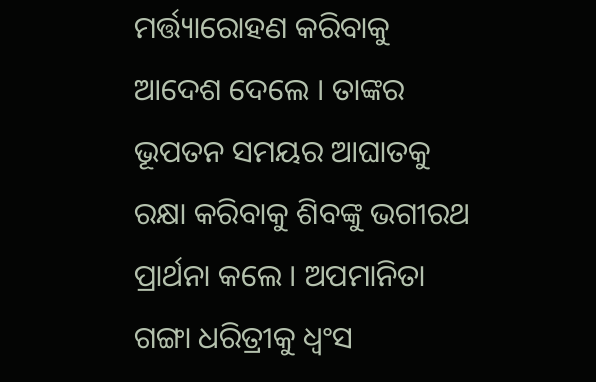ମର୍ତ୍ତ୍ୟାରୋହଣ କରିବାକୁ ଆଦେଶ ଦେଲେ । ତାଙ୍କର ଭୂପତନ ସମୟର ଆଘାତକୁ ରକ୍ଷା କରିବାକୁ ଶିବଙ୍କୁ ଭଗୀରଥ ପ୍ରାର୍ଥନା କଲେ । ଅପମାନିତା ଗଙ୍ଗା ଧରିତ୍ରୀକୁ ଧ୍ୱଂସ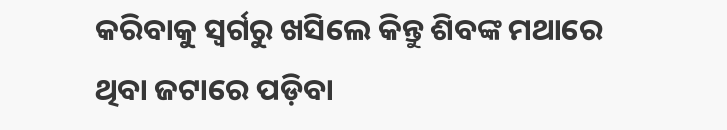କରିବାକୁ ସ୍ୱର୍ଗରୁ ଖସିଲେ କିନ୍ତୁ ଶିବଙ୍କ ମଥାରେ ଥିବା ଜଟାରେ ପଡ଼ିବା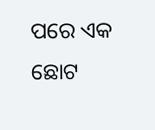ପରେ ଏକ ଛୋଟ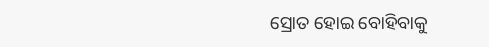ସ୍ରୋତ ହୋଇ ବୋହିବାକୁ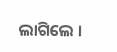ଲାଗିଲେ ।